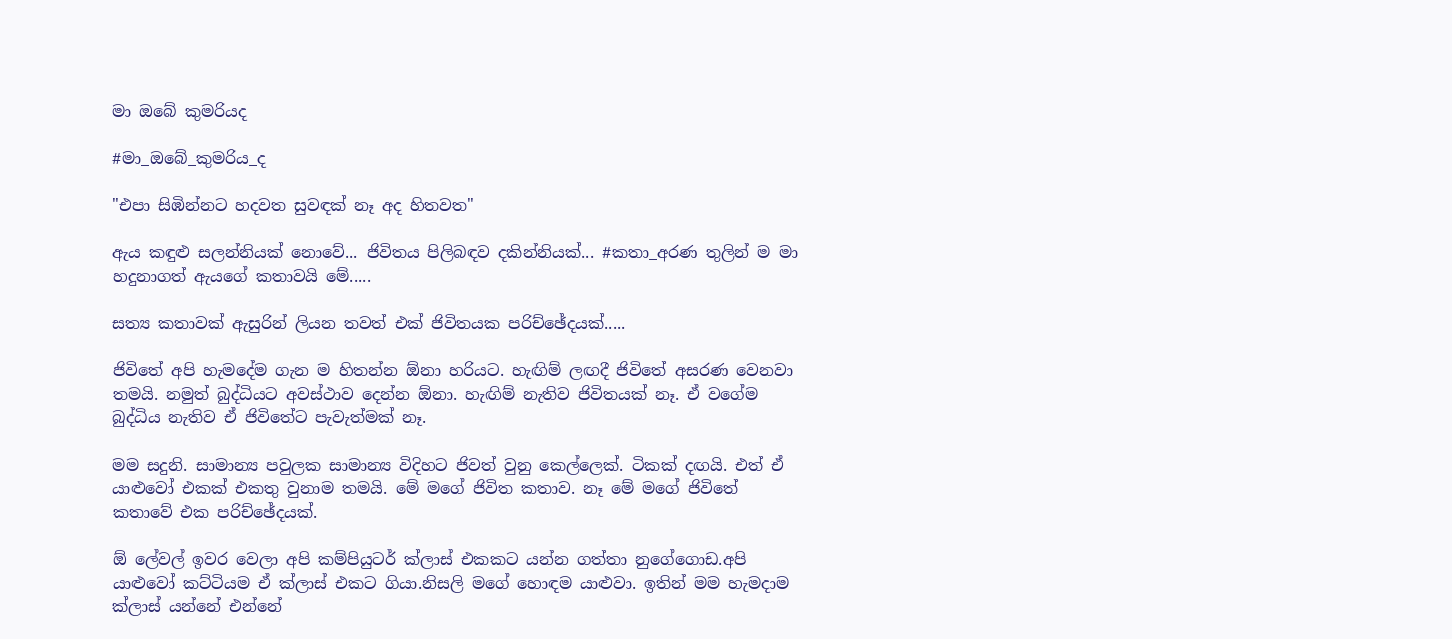මා ඔබේ කුමරියද

#මා_ඔබේ_කුමරිය_ද

"එපා සිඹින්නට හදවත සුවඳක් නෑ අද හිතවත"

ඇය කඳුළු සලන්නියක් නොවේ... ජිවිතය පිලිබඳව දකින්නියක්... #කතා_අරණ තුලින් ම මා හදුනාගත් ඇයගේ කතාවයි මේ.....

සත්‍ය කතාවක් ඇසුරින් ලියන තවත් එක් ජිවිතයක පරිච්ඡේදයක්.....

ජිවිතේ අපි හැමදේම ගැන ම හිතන්න ඕනා හරියට. හැඟිම් ලඟදී ජිවිතේ අසරණ වෙනවා තමයි. නමුත් බුද්ධියට අවස්ථාව දෙන්න ඕනා. හැඟිම් නැතිව ජිවිතයක් නෑ. ඒ වගේම බුද්ධිය නැතිව ඒ ජිවිතේට පැවැත්මක් නෑ.

මම සදුනි. සාමාන්‍ය පවුලක සාමාන්‍ය විදිහට ජිවත් වුනු කෙල්ලෙක්. ටිකක් දඟයි. එත් ඒ යාළුවෝ එකක් එකතු වුනාම තමයි. මේ මගේ ජිවිත කතාව. නෑ මේ මගේ ජිවිතේ කතාවේ එක පරිච්ඡේදයක්.

ඕ ලේවල් ඉවර වෙලා අපි කම්පියුටර් ක්ලාස් එකකට යන්න ගත්තා නුගේගොඩ.අපි යාළුවෝ කට්ටියම ඒ ක්ලාස් එකට ගියා.නිසලි මගේ හොඳම යාළුවා. ඉතින් මම හැමදාම ක්ලාස් යන්නේ එන්නේ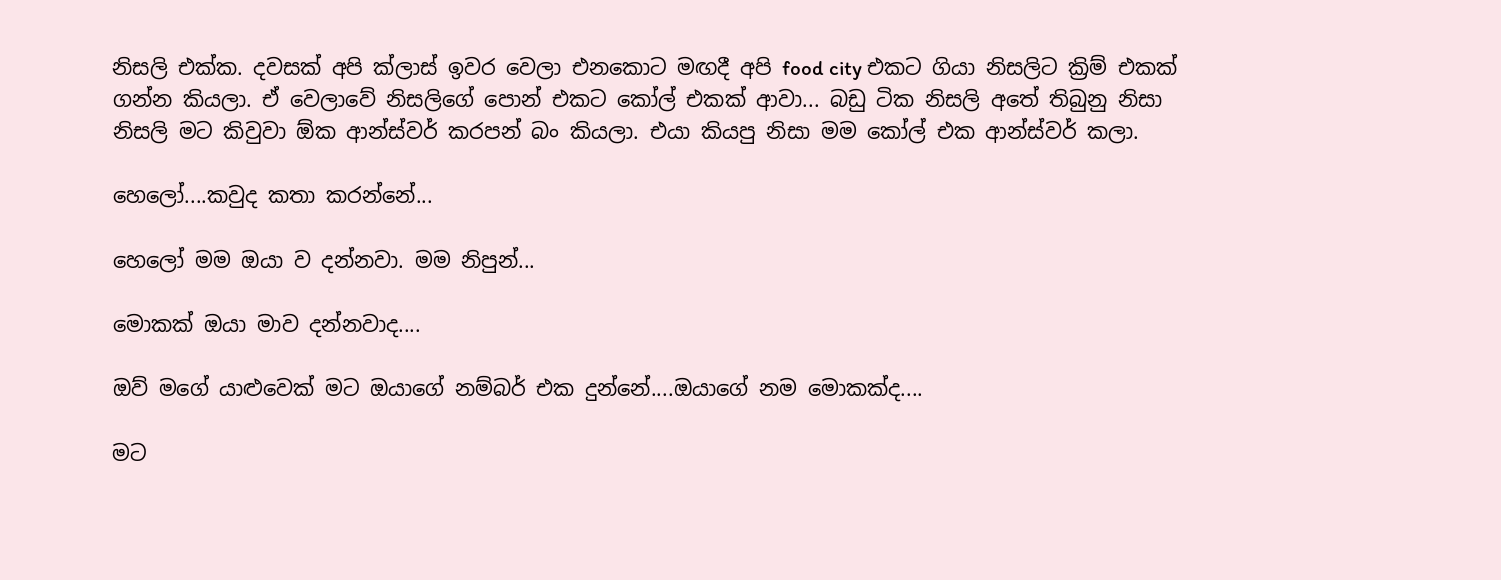නිසලි එක්ක. දවසක් අපි ක්ලාස් ඉවර වෙලා එනකොට මඟදී අපි food city එකට ගියා නිසලිට ක්‍රිම් එකක් ගන්න කියලා. ඒ වෙලාවේ නිසලිගේ පොන් එකට කෝල් එකක් ආවා... බඩු ටික නිසලි අතේ තිබුනු නිසා නිසලි මට කිවුවා ඕක ආන්ස්වර් කරපන් බං කියලා. එයා කියපු නිසා මම කෝල් එක ආන්ස්වර් කලා.

හෙලෝ....කවුද කතා කරන්නේ...

හෙලෝ මම ඔයා ව දන්නවා. මම නිපුන්...

මොකක් ඔයා මාව දන්නවාද....

ඔව් මගේ යාළුවෙක් මට ඔයාගේ නම්බර් එක දුන්නේ....ඔයාගේ නම මොකක්ද....

මට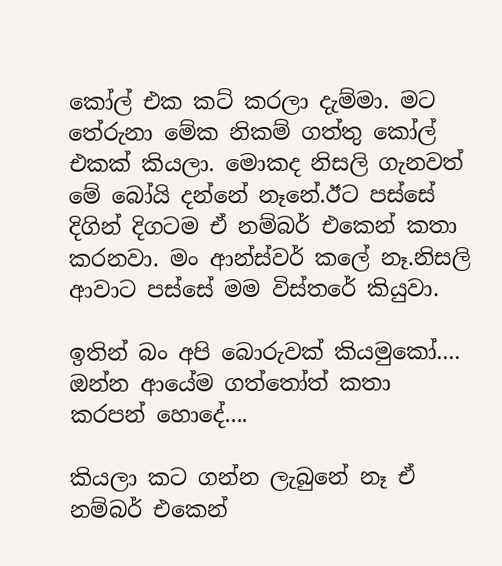කෝල් එක කට් කරලා දැම්මා. මට තේරුනා මේක නිකම් ගත්තු කෝල් එකක් කියලා. මොකද නිසලි ගැනවත් මේ බෝයි දන්නේ නෑනේ.ඊට පස්සේ දිගින් දිගටම ඒ නම්බර් එකෙන් කතා කරනවා. මං ආන්ස්වර් කලේ නෑ.නිසලි ආවාට පස්සේ මම විස්තරේ කියුවා.

ඉතින් බං අපි බොරුවක් කියමුකෝ.... ඔන්න ආයේම ගත්තෝත් කතා කරපන් හොදේ....

කියලා කට ගන්න ලැබුනේ නෑ ඒ නම්බර් එකෙන්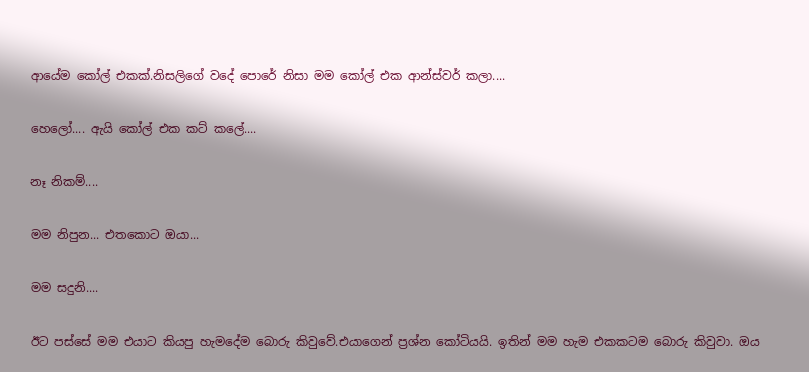ආයේම කෝල් එකක්.නිසලිගේ වදේ පොරේ නිසා මම කෝල් එක ආන්ස්වර් කලා....

හෙලෝ.... ඇයි කෝල් එක කට් කලේ....

නෑ නිකම්....

මම නිපුන... එතකොට ඔයා...

මම සදුනි....

ඊට පස්සේ මම එයාට කියපු හැමදේම බොරු කිවුවේ.එයාගෙන් ප්‍රශ්න කෝටියයි. ඉතින් මම හැම එකකටම බොරු කිවුවා. ඔය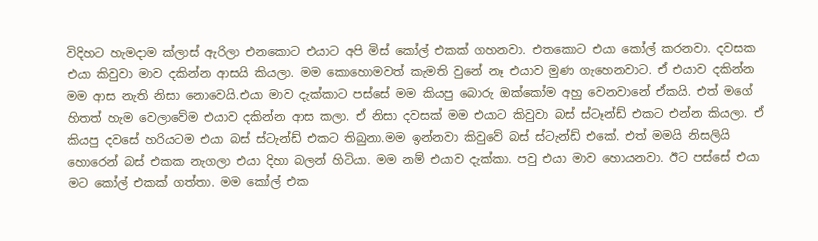විදිහට හැමදාම ක්ලාස් ඇරිලා එනකොට එයාට අපි මිස් කෝල් එකක් ගහනවා. එතකොට එයා කෝල් කරනවා. දවසක එයා කිවුවා මාව දකින්න ආසයි කියලා. මම කොහොමවත් කැමති වුනේ නෑ එයාව මුණ ගැහෙනවාට. ඒ එයාව දකින්න මම ආස නැති නිසා නොවෙයි.එයා මාව දැක්කාට පස්සේ මම කියපු බොරු ඔක්කෝම අහු වෙනවානේ ඒකයි. එත් මගේ හිතත් හැම වෙලාවේම එයාව දකින්න ආස කලා. ඒ නිසා දවසක් මම එයාට කිවුවා බස් ස්ටෑන්ඩ් එකට එන්න කියලා. ඒ කියපු දවසේ හරියටම එයා බස් ස්ටැන්ඩ් එකට තිබුනා.මම ඉන්නවා කිවුවේ බස් ස්ටැන්ඩ් එකේ. එත් මමයි නිසලියි හොරෙන් බස් එකක නැගලා එයා දිහා බලන් හිටියා. මම නම් එයාව දැක්කා. පවු එයා මාව හොයනවා. ඊට පස්සේ එයා මට කෝල් එකක් ගත්තා. මම කෝල් එක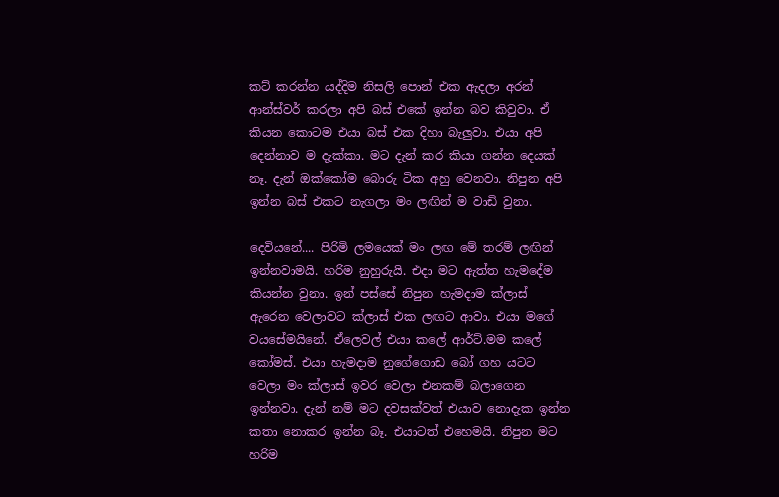කට් කරන්න යද්දිම නිසලි පොන් එක ඇදලා අරන් ආන්ස්වර් කරලා අපි බස් එකේ ඉන්න බව කිවුවා. ඒ කියන කොටම එයා බස් එක දිහා බැලුවා. එයා අපි දෙන්නාව ම දැක්කා. මට දැන් කර කියා ගන්න දෙයක් නෑ. දැන් ඔක්කෝම බොරු ටික අහු වෙනවා. නිපුන අපි ඉන්න බස් එකට නැගලා මං ලඟින් ම වාඩි වුනා.

දෙවියනේ.... පිරිමි ලමයෙක් මං ලඟ මේ තරම් ලඟින් ඉන්නවාමයි. හරිම නුහුරුයි. එදා මට ඇත්ත හැමදේම කියන්න වුනා. ඉන් පස්සේ නිපුන හැමදාම ක්ලාස් ඇරෙන වෙලාවට ක්ලාස් එක ලඟට ආවා. එයා මගේ වයසේමයිනේ. ඒලෙවල් එයා කලේ ආර්ට්.මම කලේ කෝමස්. එයා හැමදාම නුගේගොඩ බෝ ගහ යටට වෙලා මං ක්ලාස් ඉවර වෙලා එනකම් බලාගෙන ඉන්නවා. දැන් නම් මට දවසක්වත් එයාව නොදැක ඉන්න කතා නොකර ඉන්න බෑ. එයාටත් එහෙමයි. නිපුන මට හරිම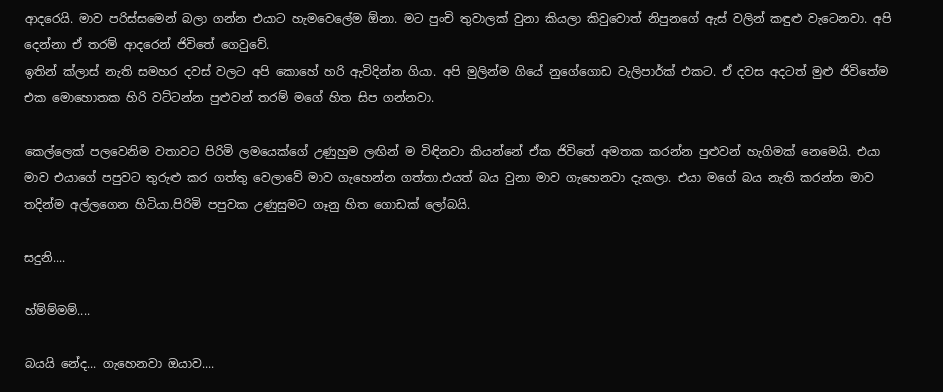ආදරෙයි. මාව පරිස්සමෙන් බලා ගන්න එයාට හැමවෙලේම ඕනා. මට පුංචි තුවාලක් වුනා කියලා කිවුවොත් නිපුනගේ ඇස් වලින් කඳුළු වැටෙනවා. අපි දෙන්නා ඒ තරම් ආදරෙන් ජිවිතේ ගෙවුවේ.
ඉතින් ක්ලාස් නැති සමහර දවස් වලට අපි කොහේ හරි ඇවිදින්න ගියා. අපි මුලින්ම ගියේ නුගේගොඩ වැලිපාර්ක් එකට. ඒ දවස අදටත් මුළු ජිවිතේම එක මොහොතක හිරි වට්ටන්න පුළුවන් තරම් මගේ හිත සිප ගන්නවා.

කෙල්ලෙක් පලවෙනිම වතාවට පිරිමි ලමයෙක්ගේ උණුහුම ලඟින් ම විඳිනවා කියන්නේ ඒක ජිවිතේ අමතක කරන්න පුළුවන් හැගිමක් නෙමෙයි. එයා මාව එයාගේ පපුවට තුරුළු කර ගත්තු වෙලාවේ මාව ගැහෙන්න ගත්තා.එයත් බය වුනා මාව ගැහෙනවා දැකලා. එයා මගේ බය නැති කරන්න මාව තදින්ම අල්ලගෙන හිටියා.පිරිමි පපුවක උණුසුමට ගෑනු හිත ගොඩක් ලෝබයි.

සදුනි....

හ්ම්ම්මම්....

බයයි නේද... ගැහෙනවා ඔයාව....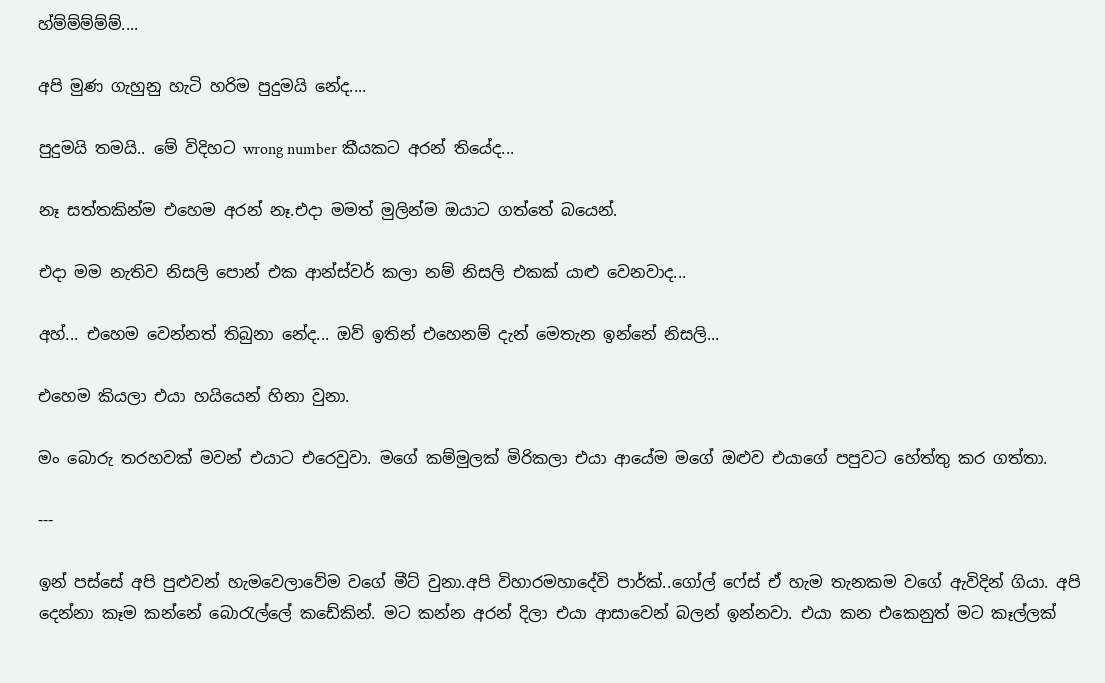හ්ම්ම්ම්ම්ම්....

අපි මුණ ගැහුනු හැටි හරිම පුදුමයි නේද....

පුදුමයි තමයි.. මේ විදිහට wrong number කීයකට අරන් තියේද...

නෑ සත්තකින්ම එහෙම අරන් නෑ.එදා මමත් මුලින්ම ඔයාට ගත්තේ බයෙන්.

එදා මම නැතිව නිසලි පොන් එක ආන්ස්වර් කලා නම් නිසලි එකක් යාළු වෙනවාද...

අහ්... එහෙම වෙන්නත් තිබුනා නේද... ඔව් ඉතින් එහෙනම් දැන් මෙතැන ඉන්නේ නිසලි...

එහෙම කියලා එයා හයියෙන් හිනා වුනා.

මං බොරු තරහවක් මවන් එයාට එරෙවුවා. මගේ කම්මුලක් මිරිකලා එයා ආයේම මගේ ඔළුව එයාගේ පපුවට හේත්තු කර ගත්තා.

---

ඉන් පස්සේ අපි පුළුවන් හැමවෙලාවේම වගේ මීට් වුනා.අපි විහාරමහාදේවි පාර්ක්..ගෝල් ෆේස් ඒ හැම තැනකම වගේ ඇවිදින් ගියා. අපි දෙන්නා කෑම කන්නේ බොරැල්ලේ කඩේකින්. මට කන්න අරන් දිලා එයා ආසාවෙන් බලන් ඉන්නවා. එයා කන එකෙනුත් මට කෑල්ලක්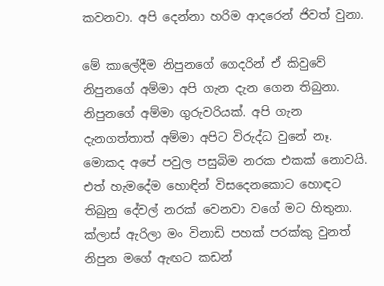කවනවා. අපි දෙන්නා හරිම ආදරෙන් ජිවත් වුනා.

මේ කාලේදීම නිපුනගේ ගෙදරින් ඒ කිවුවේ නිපුනගේ අම්මා අපි ගැන දැන ගෙන තිබුනා. නිපුනගේ අම්මා ගුරුවරියක්. අපි ගැන දැනගත්තාත් අම්මා අපිට විරුද්ධ වුනේ නෑ. මොකද අපේ පවුල පසුබිම නරක එකක් නොවයි. එත් හැමදේම හොඳින් විසදෙනකොට හොඳට තිබුනු දේවල් නරක් වෙනවා වගේ මට හිතුනා. ක්ලාස් ඇරිලා මං විනාඩි පහක් පරක්කු වුනත් නිපුන මගේ ඇඟට කඩන්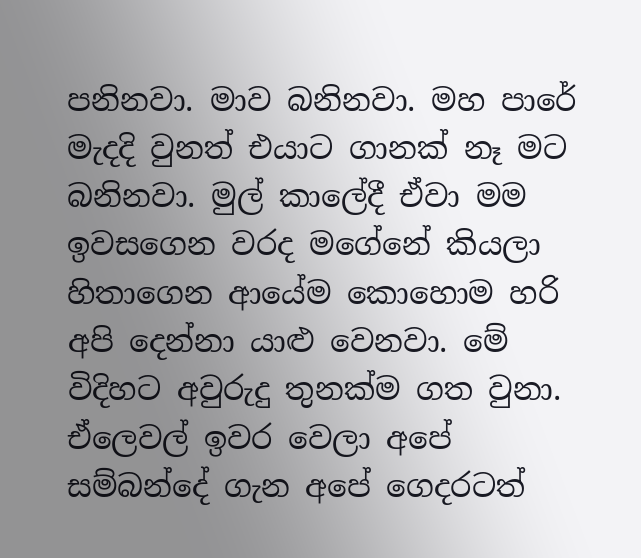පනිනවා. මාව බනිනවා. මහ පාරේ මැදදි වුනත් එයාට ගානක් නෑ මට බනිනවා. මුල් කාලේදී ඒවා මම ඉවසගෙන වරද මගේනේ කියලා හිතාගෙන ආයේම කොහොම හරි අපි දෙන්නා යාළු වෙනවා. මේ විදිහට අවුරුදු තුනක්ම ගත වුනා. ඒලෙවල් ඉවර වෙලා අපේ සම්බන්දේ ගැන අපේ ගෙදරටත්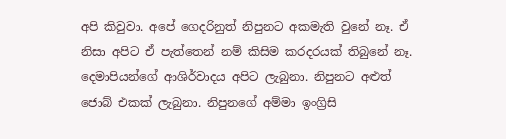අපි කිවුවා. අපේ ගෙදරිනුත් නිපුනට අකමැති වුනේ නෑ. ඒ නිසා අපිට ඒ පැත්තෙන් නම් කිසිම කරදරයක් තිබුනේ නෑ. දෙමාපියන්ගේ ආශිර්වාදය අපිට ලැබුනා. නිපුනට අළුත් ජොබ් එකක් ලැබුනා. නිපුනගේ අම්මා ඉංග්‍රිසි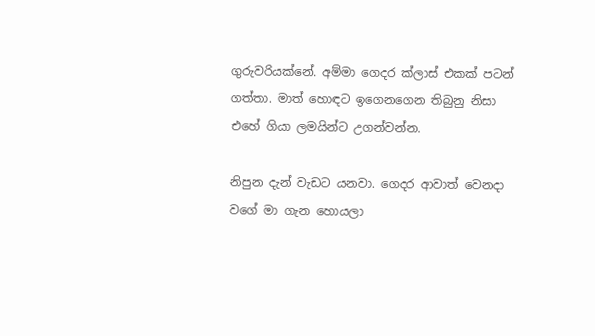ගුරුවරියක්නේ. අම්මා ගෙදර ක්ලාස් එකක් පටන් ගත්තා. මාත් හොඳට ඉගෙනගෙන තිබුනු නිසා එහේ ගියා ලමයින්ට උගන්වන්න.

නිපුන දැන් වැඩට යනවා. ගෙදර ආවාත් වෙනදා වගේ මා ගැන හොයලා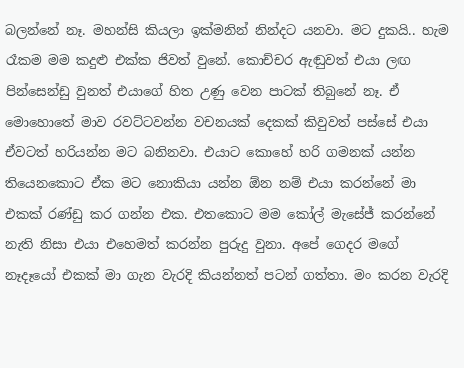බලන්නේ නෑ. මහන්සි කියලා ඉක්මනින් නින්දට යනවා. මට දුකයි.. හැම රෑකම මම කදුළු එක්ක ජිවත් වුනේ. කොච්චර ඇඬුවත් එයා ලඟ පින්සෙන්ඩු වුනත් එයාගේ හිත උණු වෙන පාටක් තිබුනේ නෑ. ඒ මොහොතේ මාව රවට්ටවන්න වචනයක් දෙකක් කිවුවත් පස්සේ එයා ඒවටත් හරියන්න මට බනිනවා. එයාට කොහේ හරි ගමනක් යන්න තියෙනකොට ඒක මට නොකියා යන්න ඕන නම් එයා කරන්නේ මා එකක් රණ්ඩු කර ගන්න එක. එතකොට මම කෝල් මැසේජ් කරන්නේ නැති නිසා එයා එහෙමත් කරන්න පුරුදු වුනා. අපේ ගෙදර මගේ නෑදෑයෝ එකක් මා ගැන වැරදි කියන්නත් පටන් ගත්තා. මං කරන වැරදි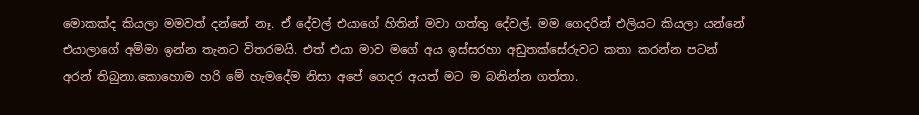මොකක්ද කියලා මමවත් දන්නේ නෑ. ඒ දේවල් එයාගේ හිතින් මවා ගත්තු දේවල්. මම ගෙදරින් එලියට කියලා යන්නේ එයාලාගේ අම්මා ඉන්න තැනට විතරමයි. එත් එයා මාව මගේ අය ඉස්සරහා අඩුතක්සේරුවට කතා කරන්න පටන් අරන් තිබුනා.කොහොම හරි මේ හැමදේම නිසා අපේ ගෙදර අයත් මට ම බනින්න ගත්තා.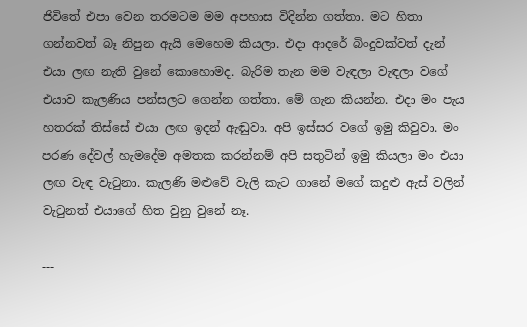ජිවිතේ එපා වෙන තරමටම මම අපහාස විදින්න ගත්තා. මට හිතා ගන්නවත් බෑ නිපුන ඇයි මෙහෙම කියලා. එදා ආදරේ බිංදුවක්වත් දැන් එයා ලඟ නැති වුනේ කොහොමද. බැරිම තැන මම වැඳලා වැඳලා වගේ එයාව කැලණිය පන්සලට ගෙන්න ගත්තා. මේ ගැන කියන්න. එදා මං පැය හතරක් තිස්සේ එයා ලඟ ඉදන් ඇඬුවා. අපි ඉස්සර වගේ ඉමු කිවුවා. මං පරණ දේවල් හැමදේම අමතක කරන්නම් අපි සතුටින් ඉමු කියලා මං එයා ලඟ වැඳ වැටුනා. කැලණි මළුවේ වැලි කැට ගානේ මගේ කදුළු ඇස් වලින් වැටුනත් එයාගේ හිත වුනු වුනේ නෑ.

---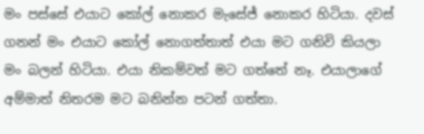මං පස්සේ එයාට කෝල් නොකර මැසේජ් නොකර හිටියා. දවස් ගනන් මං එයාට කෝල් නොගත්තාත් එයා මට ගනිවි කියලා මං බලන් හිටියා. එයා නිකම්වත් මට ගත්තේ නෑ. එයාලාගේ අම්මාත් නිතරම මට බනින්න පටන් ගත්තා.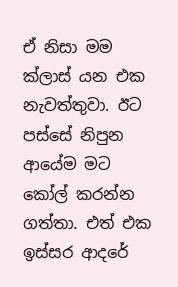ඒ නිසා මම ක්ලාස් යන එක නැවත්තුවා. ඊට පස්සේ නිපුන ආයේම මට කෝල් කරන්න ගත්තා. එත් එක ඉස්සර ආදරේ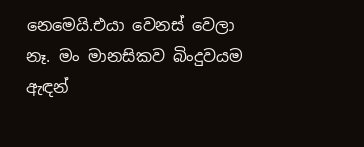නෙමෙයි.එයා වෙනස් වෙලා නෑ. මං මානසිකව බිංදුවයම ඇඳන්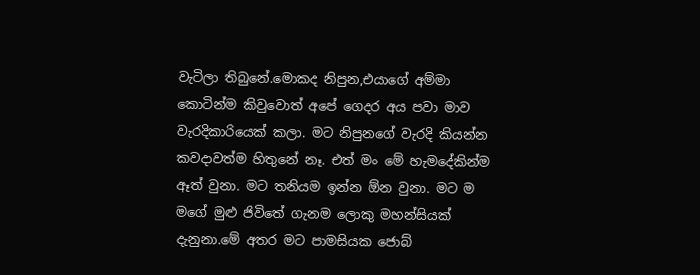වැටිලා තිබුනේ.මොකද නිපුන,එයාගේ අම්මා කොටින්ම කිවුවොත් අපේ ගෙදර අය පවා මාව වැරදිකාරියෙක් කලා. මට නිපුනගේ වැරදි කියන්න කවදාවත්ම හිතුනේ නෑ. එත් මං මේ හැමදේකින්ම ඈත් වුනා. මට තනියම ඉන්න ඕන වුනා. මට ම මගේ මුළු ජිවිතේ ගැනම ලොකු මහන්සියක් දැනුනා.මේ අතර මට පාමසියක ජොබ්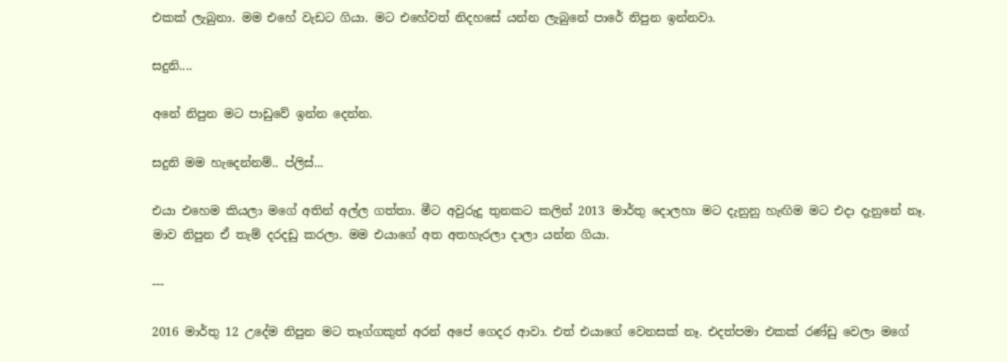එකක් ලැබුනා. මම එහේ වැඩට ගියා. මට එහේවත් නිදහසේ යන්න ලැබුනේ පාරේ නිපුන ඉන්නවා.

සදුනි....

අනේ නිපුන මට පාඩුවේ ඉන්න දෙන්න.

සදුනි මම හැදෙන්නම්.. ප්ලිස්...

එයා එහෙම කියලා මගේ අතින් අල්ල ගත්තා. මීට අවුරුදු තුනකට කලින් 2013 මාර්තු දොලහා මට දැනුනු හැඟිම මට එදා දැනුනේ නෑ. මාව නිපුන ඒ තැම් දරදඩු කරලා. මම එයාගේ අත අතහැරලා දාලා යන්න ගියා.

---

2016 මාර්තු 12 උදේම නිපුන මට තෑග්ගකුත් අරන් අපේ ගෙදර ආවා. එත් එයාගේ වෙනසක් නෑ. එදත්පමා එකක් රණ්ඩු වෙලා මගේ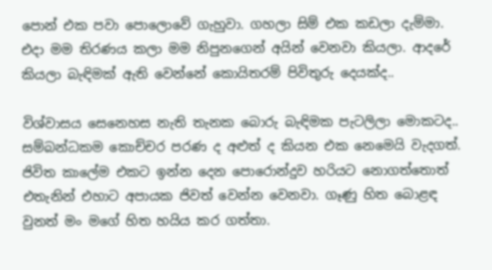පොන් එක පවා පොලොවේ ගැහුවා. ගහලා සිම් එක කඩලා දැම්මා. එදා මම තිරණය කලා මම නිපුනගෙන් අයින් වෙනවා කියලා. ආදරේ කියලා බැඳිමක් ඇති වෙන්නේ කොයිතරම් පිවිතුරු දෙයක්ද..

විශ්වාසය සෙනෙහස නැති තැනක බොරු බැඳිමක පැටලිලා මොකටද.. සම්බන්ධකම කොච්චර පරණ ද අළුත් ද කියන එක නෙමෙයි වැදගත්. ජිවිත කාලේම එකට ඉන්න දෙන පොරොන්දුව හරියට නොගත්තොත් එතැනින් එහාට අපායක ජිවත් වෙන්න වෙනවා. ගෑණු හිත බොළඳ වුනත් මං මගේ හිත හයිය කර ගත්තා.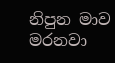නිපුන මාව මරනවා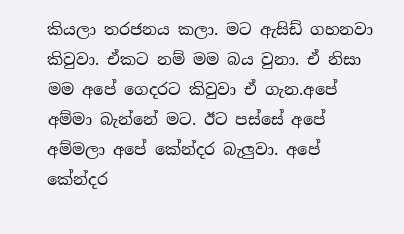කියලා තරජනය කලා. මට ඇසිඩ් ගහනවා කිවුවා. ඒකට නම් මම බය වුනා. ඒ නිසා මම අපේ ගෙදරට කිවුවා ඒ ගැන.අපේ අම්මා බැන්නේ මට. ඊට පස්සේ අපේ අම්මලා අපේ කේන්දර බැලුවා. අපේ කේන්දර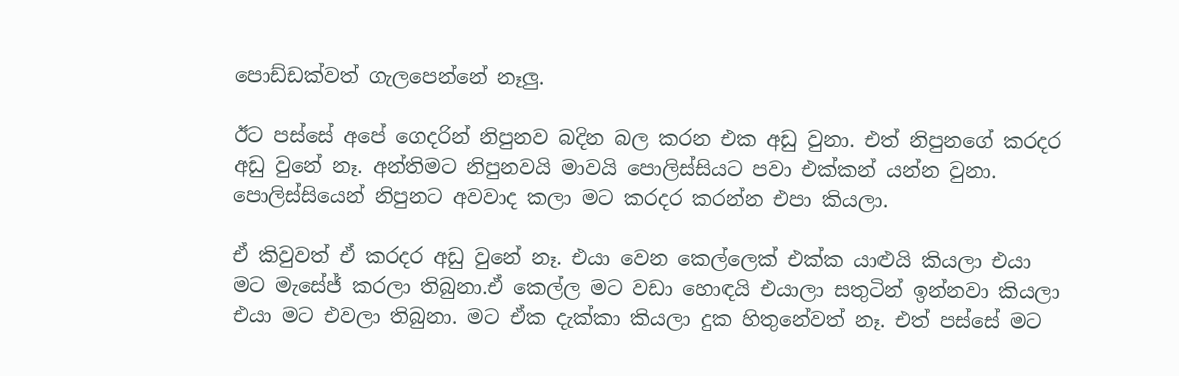පොඩ්ඩක්වත් ගැලපෙන්නේ නෑලු.

ඊට පස්සේ අපේ ගෙදරින් නිපුනව බදින බල කරන එක අඩු වුනා. එත් නිපුනගේ කරදර අඩු වුනේ නෑ. අන්තිමට නිපුනවයි මාවයි පොලිස්සියට පවා එක්කන් යන්න වුනා. පොලිස්සියෙන් නිපුනට අවවාද කලා මට කරදර කරන්න එපා කියලා.

ඒ කිවුවත් ඒ කරදර අඩු වුනේ නෑ. එයා වෙන කෙල්ලෙක් එක්ක යාළුයි කියලා එයා මට මැසේජ් කරලා තිබුනා.ඒ කෙල්ල මට වඩා හොඳයි එයාලා සතුටින් ඉන්නවා කියලා එයා මට එවලා තිබුනා. මට ඒක දැක්කා කියලා දුක හිතුනේවත් නෑ. එත් පස්සේ මට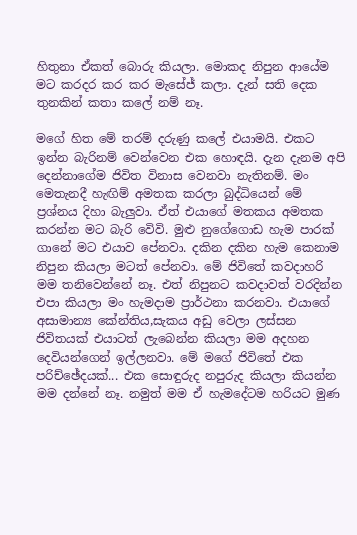හිතුනා ඒකත් බොරු කියලා. මොකද නිපුන ආයේම මට කරදර කර කර මැසේජ් කලා. දැන් සති දෙක තුනකින් කතා කලේ නම් නෑ.

මගේ හිත මේ තරම් දරුණු කලේ එයාමයි. එකට ඉන්න බැරිනම් වෙන්වෙන එක හොඳයි. දැන දැනම අපි දෙන්නාගේම ජිවිත විනාස වෙනවා නැතිනම්. මං මෙතැනදී හැඟිම් අමතක කරලා බුද්ධියෙන් මේ ප්‍රශ්නය දිහා බැලුවා. ඒත් එයාගේ මතකය අමතක කරන්න මට බැරි වෙිවි. මුළු නුගේගොඩ හැම පාරක් ගානේ මට එයාව පේනවා. දකින දකින හැම කෙනාම නිපුන කියලා මටත් පේනවා. මේ ජිවිතේ කවදාහරි මම තනිවෙන්නේ නෑ. එත් නිපුනට කවදාවත් වරදින්න එපා කියලා මං හැමදාම ප්‍රාර්ථනා කරනවා. එයාගේ අසාමාන්‍ය කේන්තිය,සැකය අඩු වෙලා ලස්සන ජිවිතයක් එයාටත් ලැබෙන්න කියලා මම අදහන දෙවියන්ගෙන් ඉල්ලනවා. මේ මගේ ජිවිතේ එක පරිච්ඡේදයක්... එක සොඳුරුද නපුරුද කියලා කියන්න මම දන්නේ නෑ. නමුත් මම ඒ හැමදේටම හරියට මුණ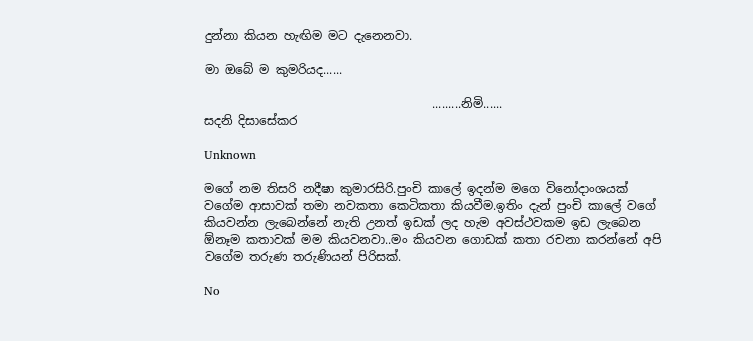දුන්නා කියන හැඟිම මට දැනෙනවා.

මා ඔබේ ම කුමරියද......

                                      .........නිමි......
සදනි දිසාසේකර

Unknown

මගේ නම තිසරි නදීෂා කුමාරසිරි.පුංචි කාලේ ඉදන්ම මගෙ විනෝදාංශයක් වගේම ආසාවක් තමා නවකතා කෙටිකතා කියවීම.ඉතිං දැන් පුංචි කාලේ වගේ කියවන්න ලැබෙන්නේ නැති උනත් ඉඩක් ලද හැම අවස්ථවකම ඉඩ ලැබෙන ඕනෑම කතාවක් මම කියවනවා..මං කියවන ගොඩක් කතා රචනා කරන්නේ අපි වගේම තරුණ තරුණියන් පිරිසක්.

No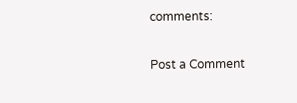comments:

Post a Comment